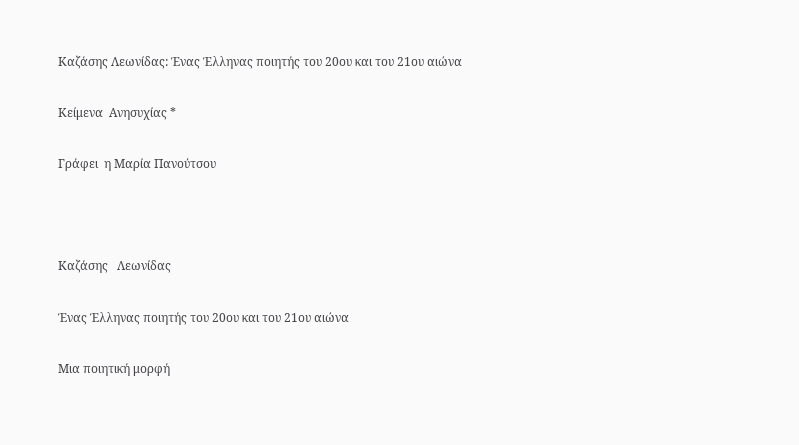Καζάσης Λεωνίδας: Ένας Έλληνας ποιητής του 20ου και του 21ου αιώνα

Κείμενα  Ανησυχίας *

Γράφει  η Μαρία Πανούτσου



Καζάσης   Λεωνίδας

Ένας Έλληνας ποιητής του 20oυ και του 21ου αιώνα

Μια ποιητική μορφή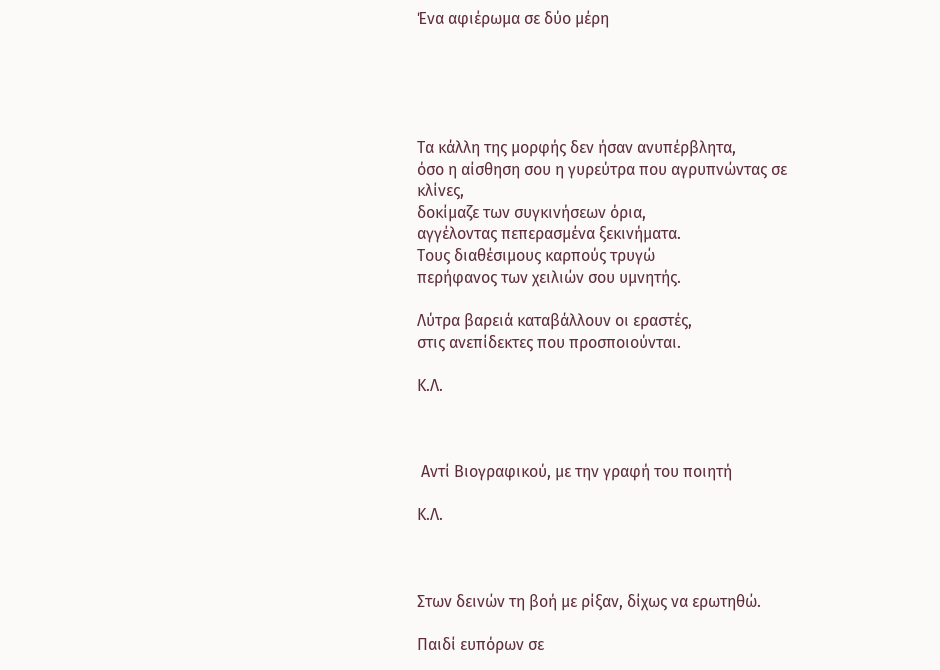Ένα αφιέρωμα σε δύο μέρη





Τα κάλλη της μορφής δεν ήσαν ανυπέρβλητα,
όσο η αίσθηση σου η γυρεύτρα που αγρυπνώντας σε κλίνες,
δοκίμαζε των συγκινήσεων όρια,
αγγέλοντας πεπερασμένα ξεκινήματα.
Τους διαθέσιμους καρπούς τρυγώ
περήφανος των χειλιών σου υμνητής.

Λύτρα βαρειά καταβάλλουν οι εραστές,
στις ανεπίδεκτες που προσποιούνται.

Κ.Λ.



 Αντί Βιογραφικού, με την γραφή του ποιητή

Κ.Λ.



Στων δεινών τη βοή με ρίξαν, δίχως να ερωτηθώ.

Παιδί ευπόρων σε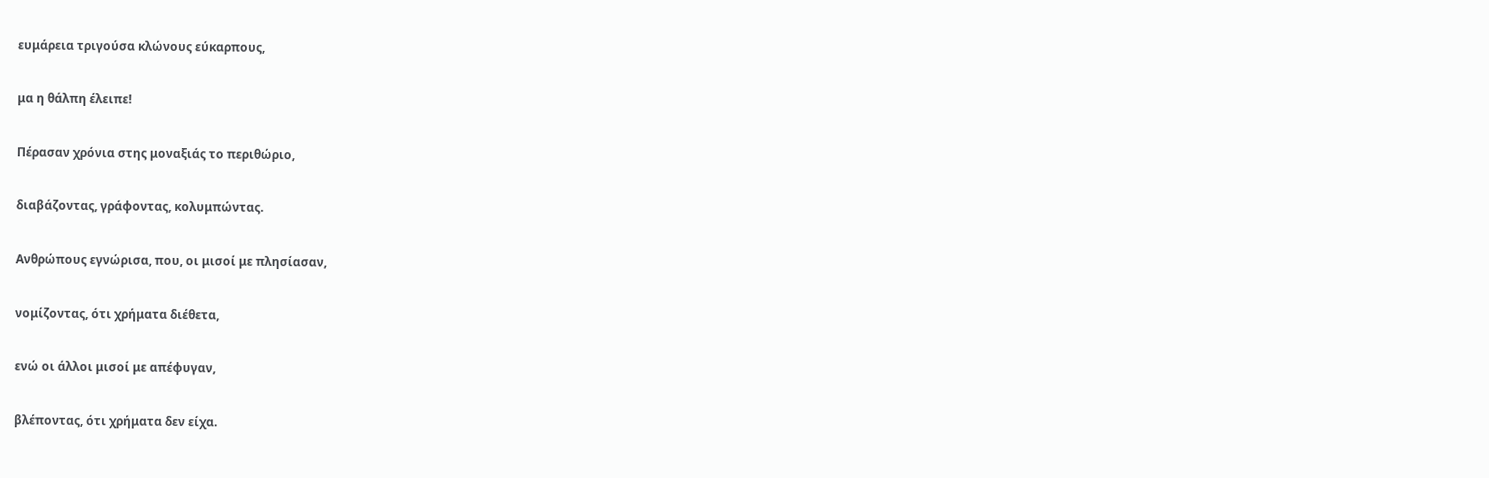ευμάρεια τριγούσα κλώνους εύκαρπους,

μα η θάλπη έλειπε!

Πέρασαν χρόνια στης μοναξιάς το περιθώριο,

διαβάζοντας, γράφοντας, κολυμπώντας.

Ανθρώπους εγνώρισα, που, οι μισοί με πλησίασαν,

νομίζοντας, ότι χρήματα διέθετα,

ενώ οι άλλοι μισοί με απέφυγαν,

βλέποντας, ότι χρήματα δεν είχα.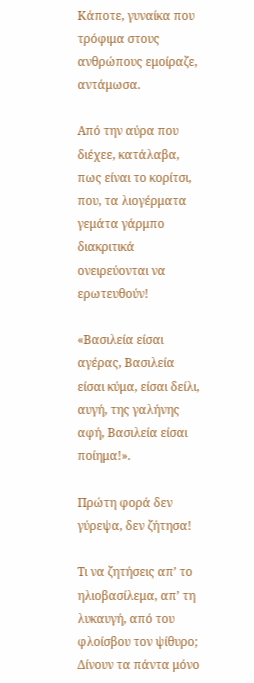Κάποτε, γυναίκα που τρόφιμα στους ανθρώπους εμοίραζε, αντάμωσα.

Από την αύρα που διέχεε, κατάλαβα, πως είναι το κορίτσι, που, τα λιογέρματα γεμάτα γάρμπο διακριτικά ονειρεύονται να ερωτευθούν!

«Βασιλεία είσαι αγέρας, Βασιλεία είσαι κύμα, είσαι δείλι, αυγή, της γαλήνης αφή, Βασιλεία είσαι ποίημα!».

Πρώτη φορά δεν γύρεψα, δεν ζήτησα!

Τι να ζητήσεις απ’ το ηλιοβασίλεμα, απ’ τη λυκαυγή, από του φλοίσβου τον ψίθυρο; Δίνουν τα πάντα μόνο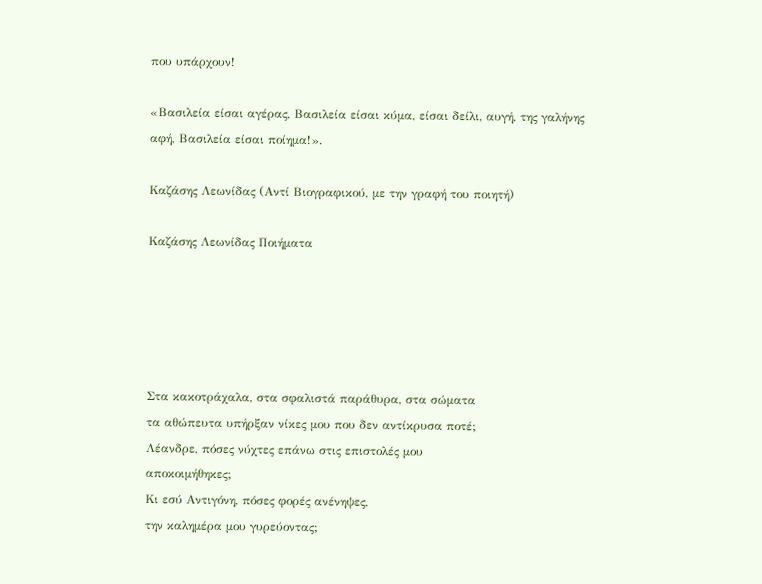που υπάρχουν!

«Βασιλεία είσαι αγέρας, Βασιλεία είσαι κύμα, είσαι δείλι, αυγή, της γαλήνης αφή, Βασιλεία είσαι ποίημα!».

Καζάσης Λεωνίδας (Αντί Βιογραφικού, με την γραφή του ποιητή)

Καζάσης Λεωνίδας Ποιήματα





Στα κακοτράχαλα, στα σφαλιστά παράθυρα, στα σώματα
τα αθώπευτα υπήρξαν νίκες μου που δεν αντίκρυσα ποτέ;
Λέανδρε, πόσες νύχτες επάνω στις επιστολές μου
αποκοιμήθηκες;
Κι εσύ Αντιγόνη, πόσες φορές ανένηψες,
την καλημέρα μου γυρεύοντας;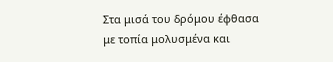Στα μισά του δρόμου έφθασα με τοπία μολυσμένα και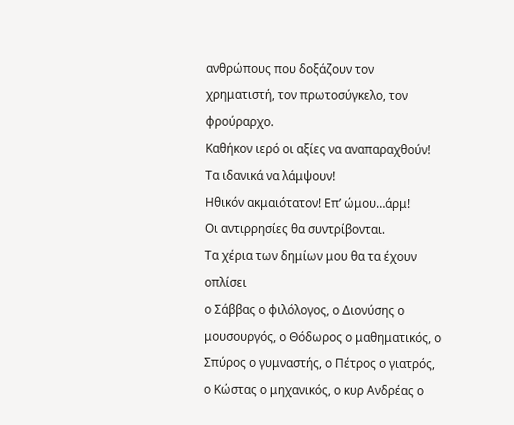ανθρώπους που δοξάζουν τον χρηματιστή, τον πρωτοσύγκελο, τον φρούραρχο.
Καθήκον ιερό οι αξίες να αναπαραχθούν!
Τα ιδανικά να λάμψουν!
Ηθικόν ακμαιότατον! Επ’ ώμου…άρμ!
Οι αντιρρησίες θα συντρίβονται.
Τα χέρια των δημίων μου θα τα έχουν οπλίσει
ο Σάββας ο φιλόλογος, ο Διονύσης ο μουσουργός, ο Θόδωρος ο μαθηματικός, ο Σπύρος ο γυμναστής, ο Πέτρος ο γιατρός,
ο Κώστας ο μηχανικός, ο κυρ Ανδρέας ο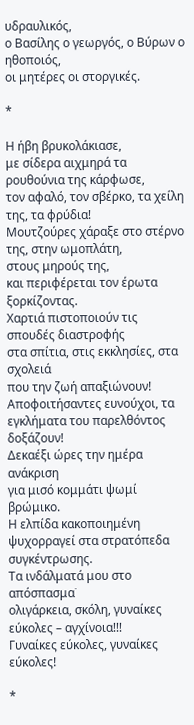υδραυλικός,
ο Βασίλης ο γεωργός, ο Βύρων ο ηθοποιός,
οι μητέρες οι στοργικές.

*

Η ήβη βρυκολάκιασε,
με σίδερα αιχμηρά τα ρουθούνια της κάρφωσε,
τον αφαλό, τον σβέρκο, τα χείλη της, τα φρύδια!
Μουτζούρες χάραξε στο στέρνο της, στην ωμοπλάτη,
στους μηρούς της,
και περιφέρεται τον έρωτα ξορκίζοντας.
Χαρτιά πιστοποιούν τις σπουδές διαστροφής
στα σπίτια, στις εκκλησίες, στα σχολειά
που την ζωή απαξιώνουν!
Αποφοιτήσαντες ευνούχοι, τα εγκλήματα του παρελθόντος
δοξάζουν!
Δεκαέξι ώρες την ημέρα ανάκριση
για μισό κομμάτι ψωμί βρώμικο.
Η ελπίδα κακοποιημένη ψυχορραγεί στα στρατόπεδα
συγκέντρωσης.
Τα ινδάλματά μου στο απόσπασμα˙
ολιγάρκεια, σκόλη, γυναίκες εύκολες – αγχίνοια!!!
Γυναίκες εύκολες, γυναίκες εύκολες!

*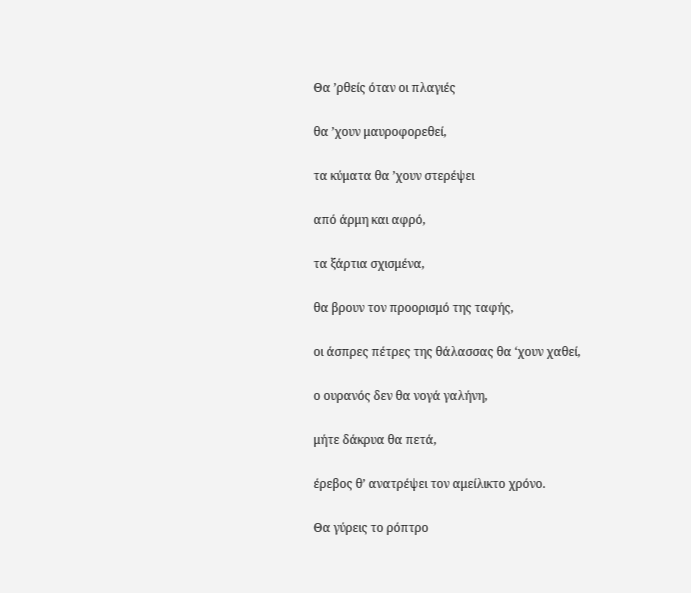Θα ’ρθείς όταν οι πλαγιές

θα ’χουν μαυροφορεθεί,

τα κύματα θα ’χουν στερέψει

από άρμη και αφρό,

τα ξάρτια σχισμένα,

θα βρουν τον προορισμό της ταφής,

οι άσπρες πέτρες της θάλασσας θα ‘χουν χαθεί,

ο ουρανός δεν θα νογά γαλήνη,

μήτε δάκρυα θα πετά,

έρεβος θ’ ανατρέψει τον αμείλικτο χρόνο.

Θα γύρεις το ρόπτρο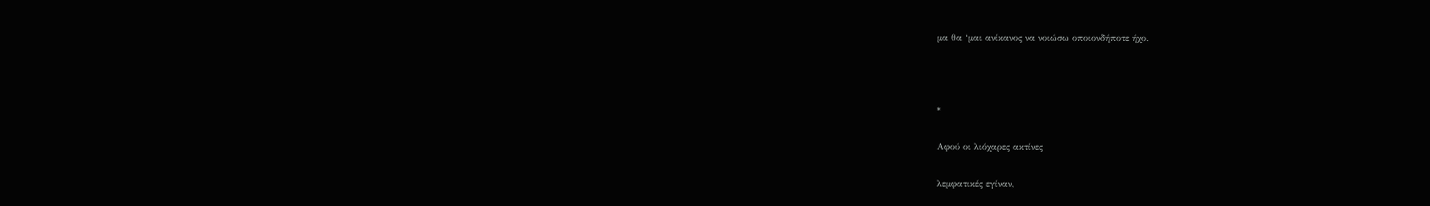μα θα ‘μαι ανίκανος να νοιώσω οποιονδήποτε ήχο.



*

Αφού οι λιόχαρες ακτίνες

λεμφατικές εγίναν,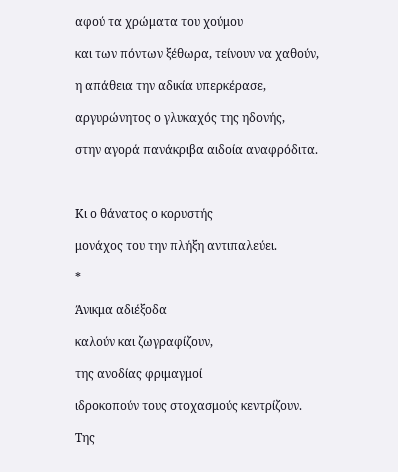αφού τα χρώματα του χούμου

και των πόντων ξέθωρα, τείνουν να χαθούν,

η απάθεια την αδικία υπερκέρασε,

αργυρώνητος ο γλυκαχός της ηδονής,

στην αγορά πανάκριβα αιδοία αναφρόδιτα.



Κι ο θάνατος ο κορυστής

μονάχος του την πλήξη αντιπαλεύει.

*

Άνικμα αδιέξοδα

καλούν και ζωγραφίζουν,

της ανοδίας φριμαγμοί

ιδροκοπούν τους στοχασμούς κεντρίζουν.

Της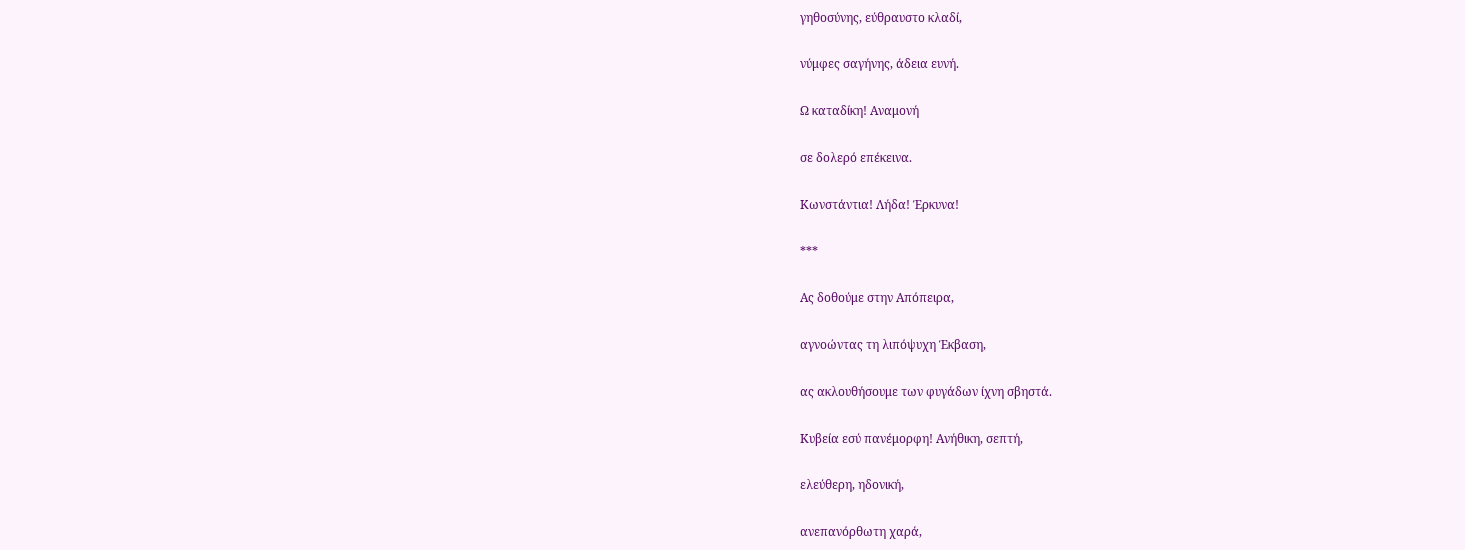γηθοσύνης, εύθραυστο κλαδί,

νύμφες σαγήνης, άδεια ευνή.

Ω καταδίκη! Αναμονή

σε δολερό επέκεινα.

Κωνστάντια! Λήδα! Έρκυνα!

***

Ας δοθούμε στην Απόπειρα,

αγνοώντας τη λιπόψυχη Έκβαση,

ας ακλουθήσουμε των φυγάδων ίχνη σβηστά.

Κυβεία εσύ πανέμορφη! Ανήθικη, σεπτή,

ελεύθερη, ηδονική,

ανεπανόρθωτη χαρά,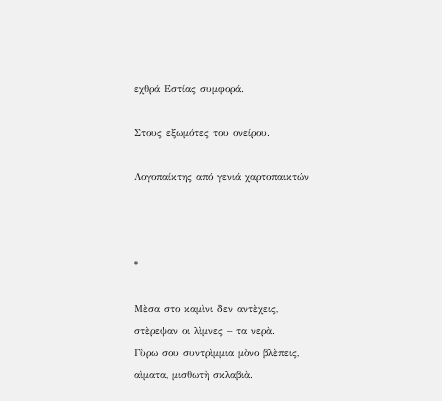εχθρά Εστίας συμφορά.

Στους εξωμότες του ονείρου.

Λογοπαίκτης από γενιά χαρτοπαικτών



*

Μὲσα στο καμὶνι δεν αντὲχεις,
στὲρεψαν οι λὶμνες – τα νερὰ.
Γὺρω σου συντρὶμμια μὸνο βλὲπεις,
αὶματα, μισθωτὴ σκλαβιὰ.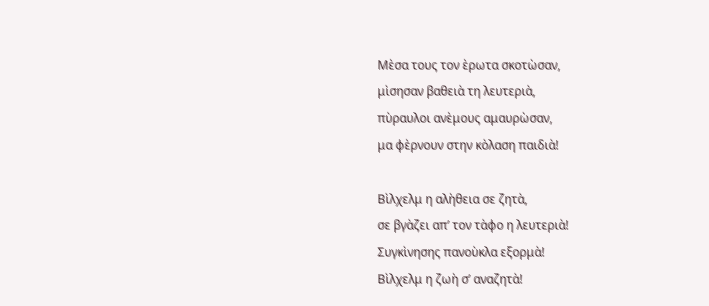Μὲσα τους τον ὲρωτα σκοτὼσαν,
μὶσησαν βαθειὰ τη λευτεριὰ,
πὺραυλοι ανὲμους αμαυρὼσαν,
μα φὲρνουν στην κὸλαση παιδιὰ!

Βὶλχελμ η αλὴθεια σε ζητὰ,
σε βγὰζει απ’ τον τὰφο η λευτεριὰ!
Συγκὶνησης πανοὺκλα εξορμὰ!
Βὶλχελμ η ζωὴ σ’ αναζητὰ!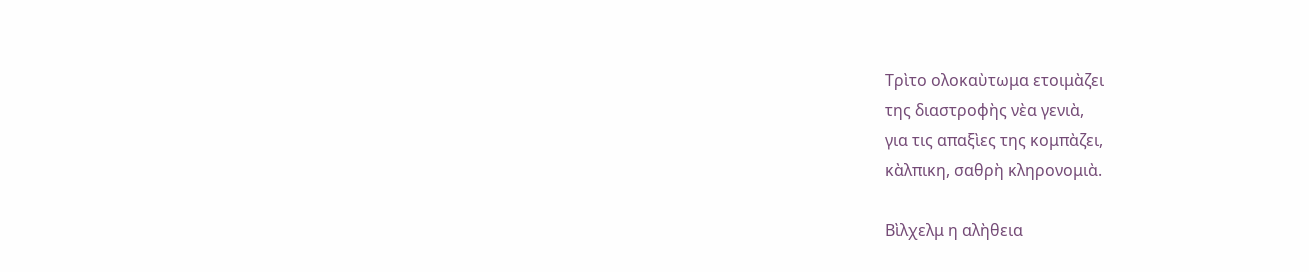Τρὶτο ολοκαὺτωμα ετοιμὰζει
της διαστροφὴς νὲα γενιὰ,
για τις απαξὶες της κομπὰζει,
κὰλπικη, σαθρὴ κληρονομιὰ.

Βὶλχελμ η αλὴθεια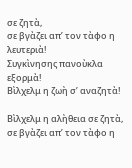σε ζητὰ,
σε βγὰζει απ’ τον τὰφο η λευτεριὰ!
Συγκὶνησης πανοὺκλα εξορμὰ!
Βὶλχελμ η ζωὴ σ’ αναζητὰ!

Βὶλχελμ η αλὴθεια σε ζητὰ,
σε βγὰζει απ’ τον τὰφο η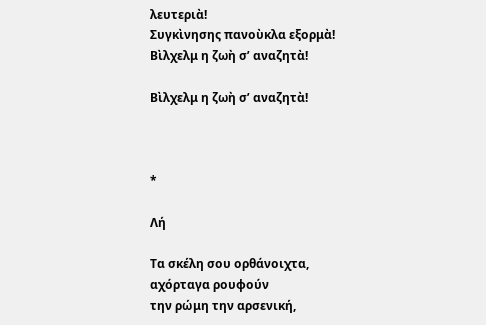λευτεριὰ!
Συγκὶνησης πανοὺκλα εξορμὰ!
Βὶλχελμ η ζωὴ σ’ αναζητὰ!

Βὶλχελμ η ζωὴ σ’ αναζητὰ!



*

Λή

Τα σκέλη σου ορθάνοιχτα,
αχόρταγα ρουφούν
την ρώμη την αρσενική,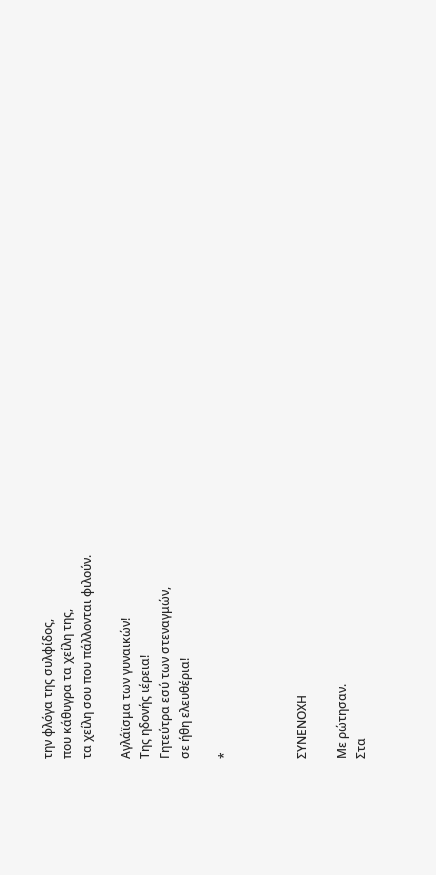την φλόγα της συλφίδος,
που κάθυγρα τα χείλη της,
τα χείλη σου που πάλλονται φιλούν.

Αγλάϊσμα των γυναικών!
Της ηδονής ιέρεια!
Γητεύτρα εσύ των στεναγμών,
σε ήθη ελευθέρια!

*



ΣΥΝΕΝΟΧΗ

Με ρώτησαν.
Στα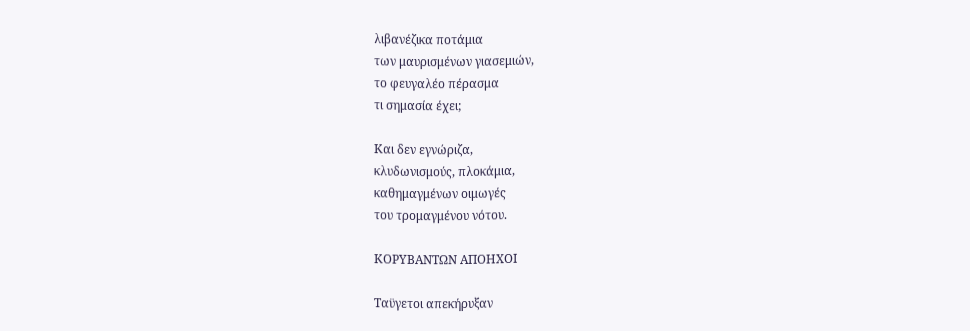λιβανέζικα ποτάμια
των μαυρισμένων γιασεμιών,
το φευγαλέο πέρασμα
τι σημασία έχει;

Και δεν εγνώριζα,
κλυδωνισμούς, πλοκάμια,
καθημαγμένων οιμωγές
του τρομαγμένου νότου.

ΚΟΡΥΒΑΝΤΩΝ ΑΠΟΗΧΟΙ

Ταϋγετοι απεκήρυξαν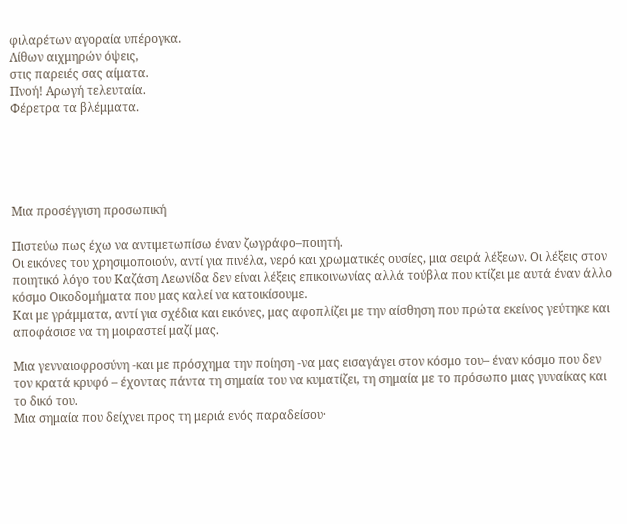φιλαρέτων αγοραία υπέρογκα.
Λίθων αιχμηρών όψεις,
στις παρειές σας αίματα.
Πνοή! Αρωγή τελευταία.
Φέρετρα τα βλέμματα.





Μια προσέγγιση προσωπική

Πιστεύω πως έχω να αντιμετωπίσω έναν ζωγράφο–ποιητή.
Οι εικόνες του χρησιμοποιούν, αντί για πινέλα, νερό και χρωματικές ουσίες, μια σειρά λέξεων. Οι λέξεις στον ποιητικό λόγο του Καζάση Λεωνίδα δεν είναι λέξεις επικοινωνίας αλλά τούβλα που κτίζει με αυτά έναν άλλο κόσμο Οικοδομήματα που μας καλεί να κατοικίσουμε.
Και με γράμματα, αντί για σχέδια και εικόνες, μας αφοπλίζει με την αίσθηση που πρώτα εκείνος γεύτηκε και αποφάσισε να τη μοιραστεί μαζί μας.

Μια γενναιοφροσύνη -και με πρόσχημα την ποίηση -να μας εισαγάγει στον κόσμο του– έναν κόσμο που δεν τον κρατά κρυφό – έχοντας πάντα τη σημαία του να κυματίζει, τη σημαία με το πρόσωπο μιας γυναίκας και το δικό του.
Μια σημαία που δείχνει προς τη μεριά ενός παραδείσου·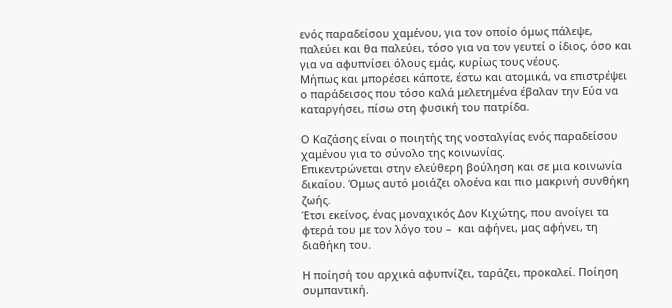ενός παραδείσου χαμένου, για τον οποίο όμως πάλεψε, παλεύει και θα παλεύει, τόσο για να τον γευτεί ο ίδιος, όσο και για να αφυπνίσει όλους εμάς, κυρίως τους νέους.
Μήπως και μπορέσει κάποτε, έστω και ατομικά, να επιστρέψει ο παράδεισος που τόσο καλά μελετημένα έβαλαν την Εύα να καταργήσει, πίσω στη φυσική του πατρίδα.

Ο Καζάσης είναι ο ποιητής της νοσταλγίας ενός παραδείσου χαμένου για το σύνολο της κοινωνίας.
Επικεντρώνεται στην ελεύθερη βούληση και σε μια κοινωνία δικαίου. Όμως αυτό μοιάζει ολοένα και πιο μακρινή συνθήκη ζωής.
Έτσι εκείνος, ένας μοναχικός Δον Κιχώτης, που ανοίγει τα φτερά του με τον λόγο του –  και αφήνει, μας αφήνει, τη διαθήκη του.

Η ποίησή του αρχικά αφυπνίζει, ταράζει, προκαλεί. Ποίηση συμπαντική.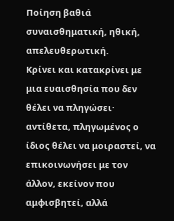Ποίηση βαθιά συναισθηματική, ηθική, απελευθερωτική.
Κρίνει και κατακρίνει με μια ευαισθησία που δεν θέλει να πληγώσει· αντίθετα, πληγωμένος ο ίδιος θέλει να μοιραστεί, να επικοινωνήσει με τον άλλον, εκείνον που αμφισβητεί, αλλά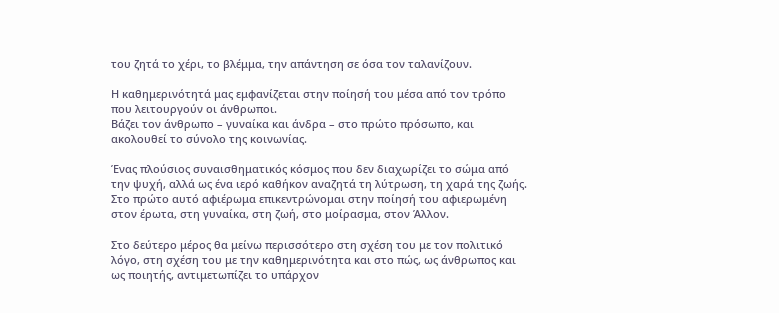του ζητά το χέρι, το βλέμμα, την απάντηση σε όσα τον ταλανίζουν.

Η καθημερινότητά μας εμφανίζεται στην ποίησή του μέσα από τον τρόπο που λειτουργούν οι άνθρωποι.
Βάζει τον άνθρωπο – γυναίκα και άνδρα – στο πρώτο πρόσωπο, και ακολουθεί το σύνολο της κοινωνίας.

Ένας πλούσιος συναισθηματικός κόσμος που δεν διαχωρίζει το σώμα από την ψυχή, αλλά ως ένα ιερό καθήκον αναζητά τη λύτρωση, τη χαρά της ζωής. Στο πρώτο αυτό αφιέρωμα επικεντρώνομαι στην ποίησή του αφιερωμένη στον έρωτα, στη γυναίκα, στη ζωή, στο μοίρασμα, στον Άλλον.

Στο δεύτερο μέρος θα μείνω περισσότερο στη σχέση του με τον πολιτικό λόγο, στη σχέση του με την καθημερινότητα και στο πώς, ως άνθρωπος και ως ποιητής, αντιμετωπίζει το υπάρχον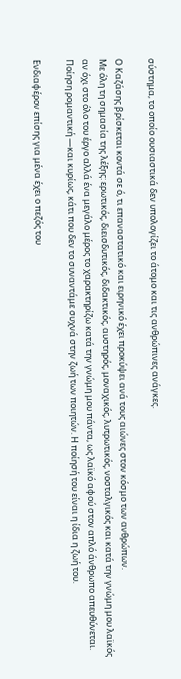σύστημα, το οποίο ουσιαστικά δεν υπολογίζει το άτομο και τις ανθρώπινες ανάγκες.

Ο Καζάσης βρίσκεται κοντά σε ό, τι επαναστατικό και ειρηνικό έχει προκύψει ανά τους αιώνες στον κόσμο των ανθρώπων.
Με όλη τη σημασία της λέξης: ερωτικός, διεισδυτικός, διδακτικός, αυστηρός, μοναχικός, λυτρωτικός, νοσταλγικός και κατά την γνώμη μου λαϊκός αν όχι στο όλο του έργο αλλά ένα μεγάλο μέρος το χαρακτηρίζω κατά την γνώμη μου πάντα, ως λαϊκό αφού στον απλό άνθρωπο απευθύνεται.
Ποίηση ρομαντική —και κυρίως, κάτι που δεν το συναντάμε συχνά στην ζωή των ποιητών. Η ποίησή του είναι η ίδια η ζωή του.

Ενδιαφέρον επίσης για μένα έχει ο πεζός του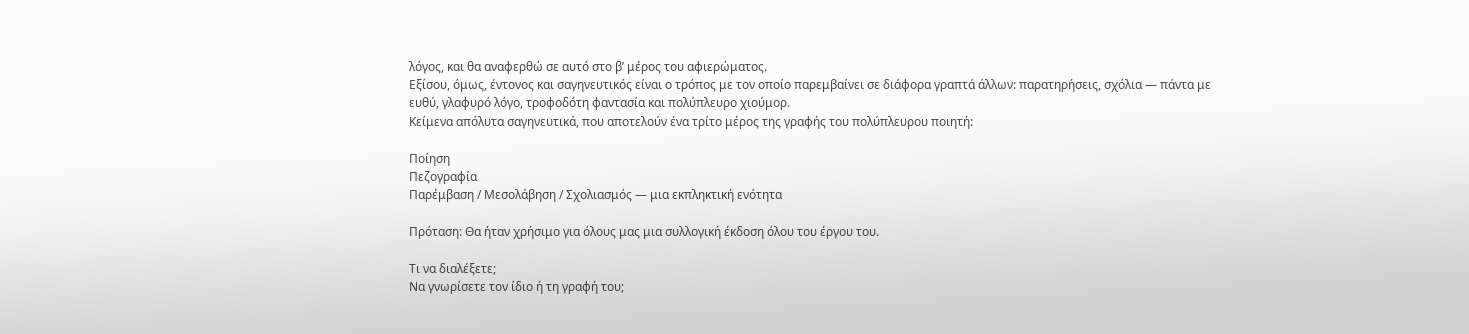λόγος, και θα αναφερθώ σε αυτό στο β’ μέρος του αφιερώματος.
Εξίσου, όμως, έντονος και σαγηνευτικός είναι ο τρόπος με τον οποίο παρεμβαίνει σε διάφορα γραπτά άλλων: παρατηρήσεις, σχόλια — πάντα με ευθύ, γλαφυρό λόγο, τροφοδότη φαντασία και πολύπλευρο χιούμορ.
Κείμενα απόλυτα σαγηνευτικά, που αποτελούν ένα τρίτο μέρος της γραφής του πολύπλευρου ποιητή:

Ποίηση
Πεζογραφία
Παρέμβαση / Μεσολάβηση / Σχολιασμός — μια εκπληκτική ενότητα

Πρόταση: Θα ήταν χρήσιμο για όλους μας μια συλλογική έκδοση όλου του έργου του.

Τι να διαλέξετε;
Να γνωρίσετε τον ίδιο ή τη γραφή του;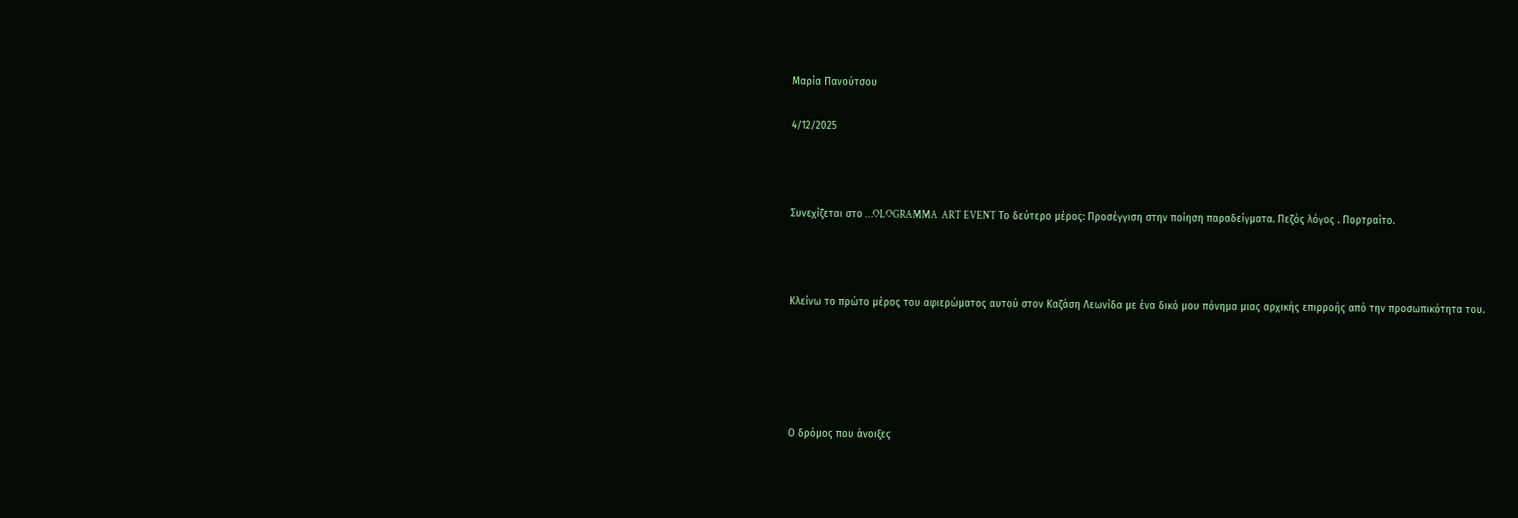Μαρία Πανούτσου

4/12/2025



Συνεχίζεται στο …OLOGRAMMA  ART EVENT Το δεύτερο μέρος: Προσέγγιση στην ποίηση παραδείγματα. Πεζός λόγος . Πορτραίτο.



Κλείνω το πρώτο μέρος του αφιερώματος αυτού στον Καζάση Λεωνίδα με ένα δικό μου πόνημα μιας αρχικής επιρροής από την προσωπικότητα του.





Ο δρόμος που άνοιξες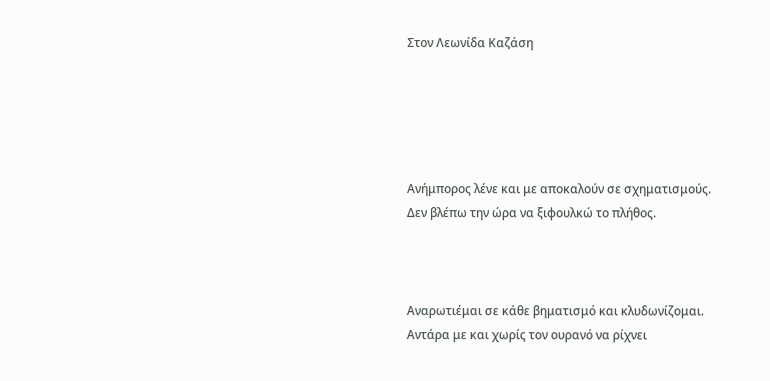Στον Λεωνίδα Καζάση





Ανήμπορος λένε και με αποκαλούν σε σχηματισμούς.
Δεν βλέπω την ώρα να ξιφουλκώ το πλήθος.



Αναρωτιέμαι σε κάθε βηματισμό και κλυδωνίζομαι.
Αντάρα με και χωρίς τον ουρανό να ρίχνει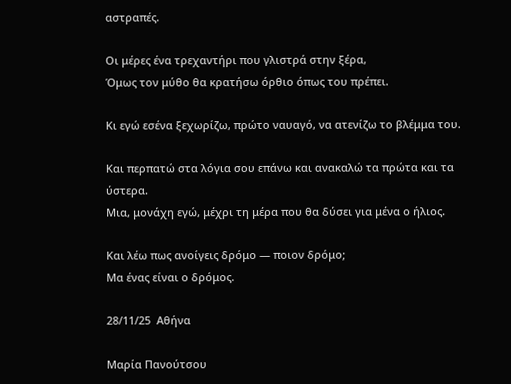αστραπές.

Οι μέρες ένα τρεχαντήρι που γλιστρά στην ξέρα,
Όμως τον μύθο θα κρατήσω όρθιο όπως του πρέπει.

Κι εγώ εσένα ξεχωρίζω, πρώτο ναυαγό, να ατενίζω το βλέμμα του.

Και περπατώ στα λόγια σου επάνω και ανακαλώ τα πρώτα και τα ύστερα.
Μια, μονάχη εγώ, μέχρι τη μέρα που θα δύσει για μένα ο ήλιος.

Και λέω πως ανοίγεις δρόμο — ποιον δρόμο;
Μα ένας είναι ο δρόμος.

28/11/25  Αθήνα

Μαρία Πανούτσου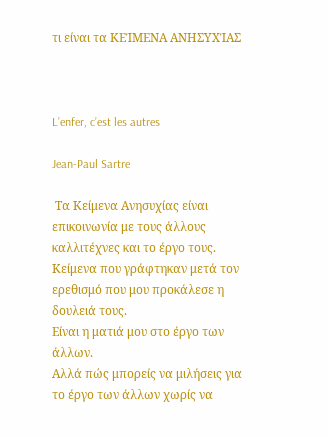τι είναι τα ΚΕΊΜΕΝΑ ΑΝΗΣΥΧΊΑΣ



L’enfer, c’est les autres

Jean-Paul Sartre

 Τα Κείμενα Ανησυχίας είναι επικοινωνία με τους άλλους καλλιτέχνες και το έργο τους.
Κείμενα που γράφτηκαν μετά τον ερεθισμό που μου προκάλεσε η δουλειά τους.
Είναι η ματιά μου στο έργο των άλλων.
Αλλά πώς μπορείς να μιλήσεις για το έργο των άλλων χωρίς να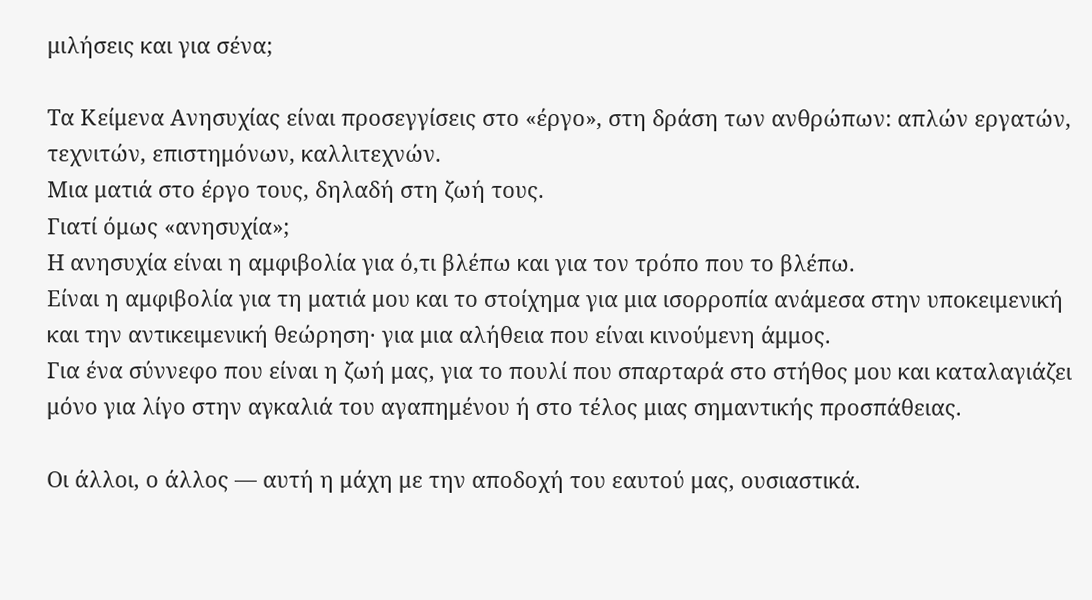μιλήσεις και για σένα;

Τα Κείμενα Ανησυχίας είναι προσεγγίσεις στο «έργο», στη δράση των ανθρώπων: απλών εργατών, τεχνιτών, επιστημόνων, καλλιτεχνών.
Μια ματιά στο έργο τους, δηλαδή στη ζωή τους.
Γιατί όμως «ανησυχία»;
Η ανησυχία είναι η αμφιβολία για ό,τι βλέπω και για τον τρόπο που το βλέπω.
Είναι η αμφιβολία για τη ματιά μου και το στοίχημα για μια ισορροπία ανάμεσα στην υποκειμενική και την αντικειμενική θεώρηση· για μια αλήθεια που είναι κινούμενη άμμος.
Για ένα σύννεφο που είναι η ζωή μας, για το πουλί που σπαρταρά στο στήθος μου και καταλαγιάζει μόνο για λίγο στην αγκαλιά του αγαπημένου ή στο τέλος μιας σημαντικής προσπάθειας.

Οι άλλοι, ο άλλος — αυτή η μάχη με την αποδοχή του εαυτού μας, ουσιαστικά.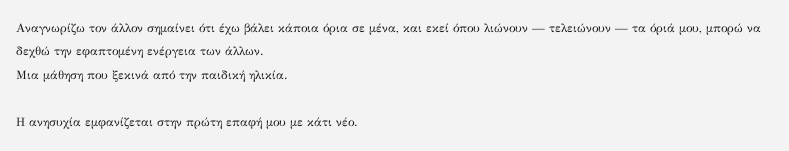Αναγνωρίζω τον άλλον σημαίνει ότι έχω βάλει κάποια όρια σε μένα, και εκεί όπου λιώνουν — τελειώνουν — τα όριά μου, μπορώ να δεχθώ την εφαπτομένη ενέργεια των άλλων.
Μια μάθηση που ξεκινά από την παιδική ηλικία.

Η ανησυχία εμφανίζεται στην πρώτη επαφή μου με κάτι νέο.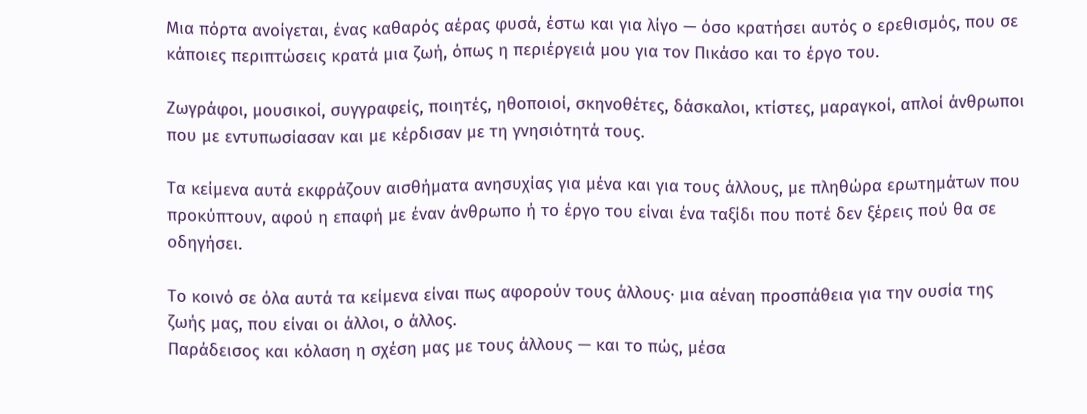Μια πόρτα ανοίγεται, ένας καθαρός αέρας φυσά, έστω και για λίγο — όσο κρατήσει αυτός ο ερεθισμός, που σε κάποιες περιπτώσεις κρατά μια ζωή, όπως η περιέργειά μου για τον Πικάσο και το έργο του.

Ζωγράφοι, μουσικοί, συγγραφείς, ποιητές, ηθοποιοί, σκηνοθέτες, δάσκαλοι, κτίστες, μαραγκοί, απλοί άνθρωποι που με εντυπωσίασαν και με κέρδισαν με τη γνησιότητά τους.

Τα κείμενα αυτά εκφράζουν αισθήματα ανησυχίας για μένα και για τους άλλους, με πληθώρα ερωτημάτων που προκύπτουν, αφού η επαφή με έναν άνθρωπο ή το έργο του είναι ένα ταξίδι που ποτέ δεν ξέρεις πού θα σε οδηγήσει.

Το κοινό σε όλα αυτά τα κείμενα είναι πως αφορούν τους άλλους· μια αέναη προσπάθεια για την ουσία της ζωής μας, που είναι οι άλλοι, ο άλλος.
Παράδεισος και κόλαση η σχέση μας με τους άλλους — και το πώς, μέσα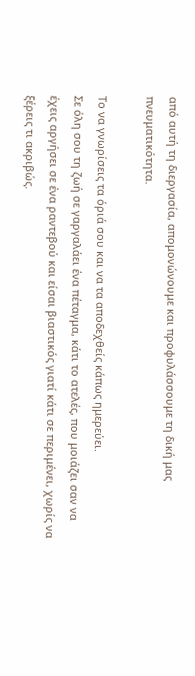από αυτή τη διεργασία, απομονώνουμε και προφυλάσσουμε τη δική μας πνευματικότητα.

Το να γνωρίσεις τα όριά σου και να τα αποδεχθείς κάπως ημερεύει.
Σε όλη σου τη ζωή σε γαργαλάει ένα πέταγμα, κάτι το ατελές, που μοιάζει σαν να έχεις αργήσει σε ένα ραντεβού και είσαι βιαστικός γιατί κάτι σε περιμένει, χωρίς να ξέρεις τι ακριβώς.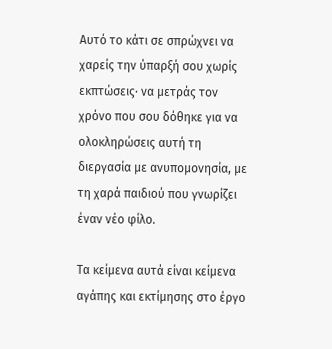Αυτό το κάτι σε σπρώχνει να χαρείς την ύπαρξή σου χωρίς εκπτώσεις· να μετράς τον χρόνο που σου δόθηκε για να ολοκληρώσεις αυτή τη διεργασία με ανυπομονησία, με τη χαρά παιδιού που γνωρίζει έναν νέο φίλο.

Τα κείμενα αυτά είναι κείμενα αγάπης και εκτίμησης στο έργο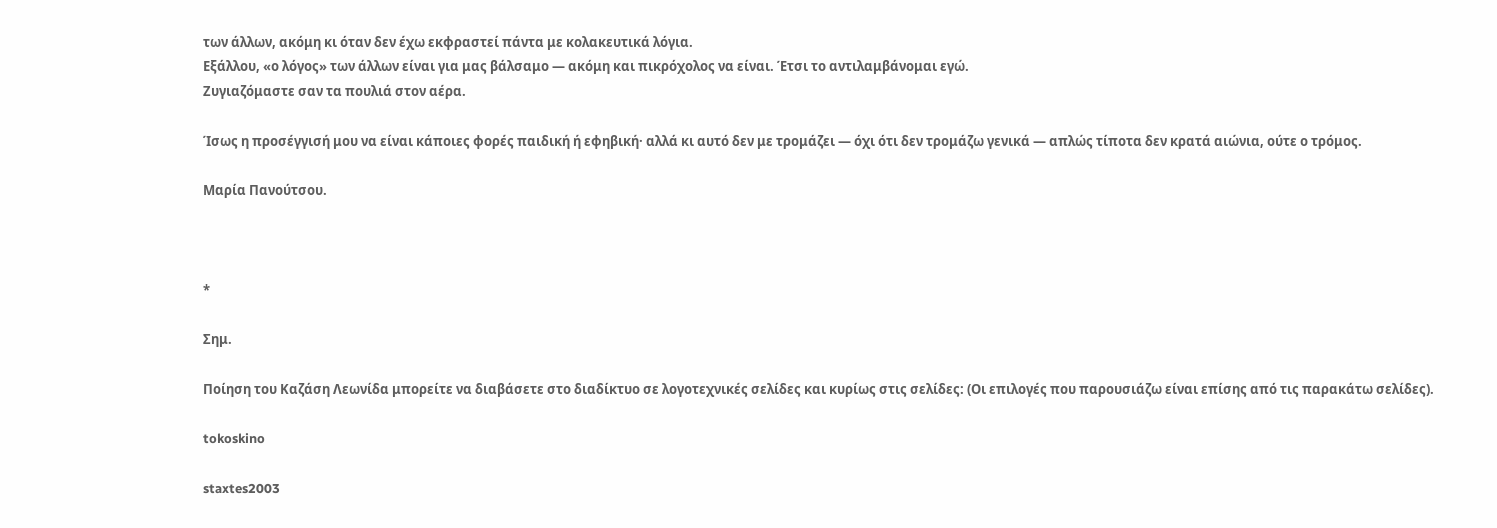των άλλων, ακόμη κι όταν δεν έχω εκφραστεί πάντα με κολακευτικά λόγια.
Εξάλλου, «ο λόγος» των άλλων είναι για μας βάλσαμο — ακόμη και πικρόχολος να είναι. Έτσι το αντιλαμβάνομαι εγώ.
Ζυγιαζόμαστε σαν τα πουλιά στον αέρα.

Ίσως η προσέγγισή μου να είναι κάποιες φορές παιδική ή εφηβική· αλλά κι αυτό δεν με τρομάζει — όχι ότι δεν τρομάζω γενικά — απλώς τίποτα δεν κρατά αιώνια, ούτε ο τρόμος.

Μαρία Πανούτσου.



*

Σημ.

Ποίηση του Καζάση Λεωνίδα μπορείτε να διαβάσετε στο διαδίκτυο σε λογοτεχνικές σελίδες και κυρίως στις σελίδες: (Οι επιλογές που παρουσιάζω είναι επίσης από τις παρακάτω σελίδες).

tokoskino

staxtes2003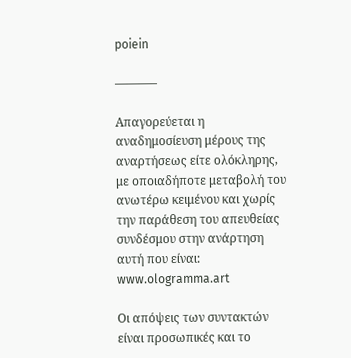poiein

———–

Απαγορεύεται η αναδημοσίευση μέρους της αναρτήσεως είτε ολόκληρης, με οποιαδήποτε μεταβολή του ανωτέρω κειμένου και χωρίς την παράθεση του απευθείας συνδέσμου στην ανάρτηση αυτή που είναι: www.ologramma.art

Οι απόψεις των συντακτών είναι προσωπικές και το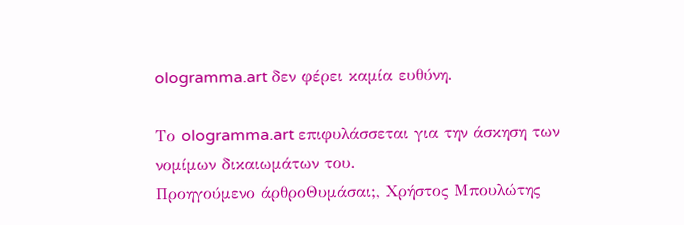ologramma.art δεν φέρει καμία ευθύνη.

Το ologramma.art επιφυλάσσεται για την άσκηση των νομίμων δικαιωμάτων του.
Προηγούμενο άρθροΘυμάσαι;, Χρήστος Μπουλώτης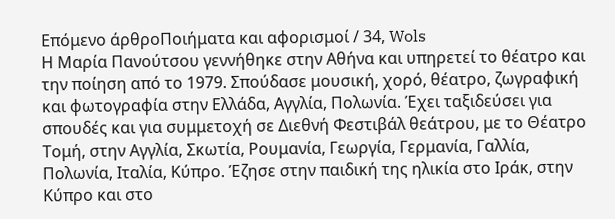Επόμενο άρθροΠοιήματα και αφορισμοί / 34, Wols
Η Μαρία Πανούτσου γεννήθηκε στην Αθήνα και υπηρετεί το θέατρο και την ποίηση από το 1979. Σπούδασε μουσική, χορό, θέατρο, ζωγραφική και φωτογραφία στην Ελλάδα, Αγγλία, Πολωνία. Έχει ταξιδεύσει για σπουδές και για συμμετοχή σε Διεθνή Φεστιβάλ θεάτρου, με το Θέατρο Τομή, στην Αγγλία, Σκωτία, Ρουμανία, Γεωργία, Γερμανία, Γαλλία, Πολωνία, Ιταλία, Κύπρο. Έζησε στην παιδική της ηλικία στο Ιράκ, στην Κύπρο και στο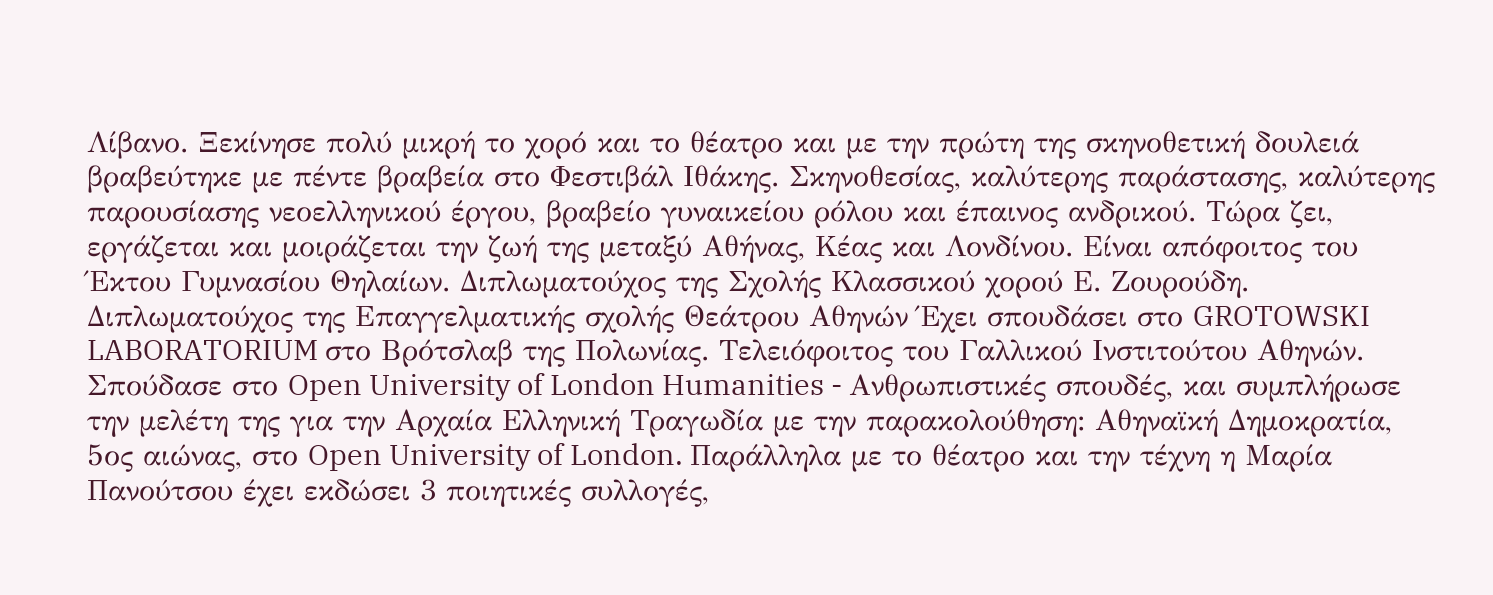Λίβανο. Ξεκίνησε πολύ μικρή το χορό και το θέατρο και με την πρώτη της σκηνοθετική δουλειά βραβεύτηκε με πέντε βραβεία στο Φεστιβάλ Ιθάκης. Σκηνοθεσίας, καλύτερης παράστασης, καλύτερης παρουσίασης νεοελληνικού έργου, βραβείο γυναικείου ρόλου και έπαινος ανδρικού. Τώρα ζει, εργάζεται και μοιράζεται την ζωή της μεταξύ Αθήνας, Κέας και Λονδίνου. Είναι απόφοιτος του Έκτου Γυμνασίου Θηλαίων. Διπλωματούχος της Σχολής Κλασσικού χορού Ε. Ζουρούδη. Διπλωματούχος της Επαγγελματικής σχολής Θεάτρου Αθηνών Έχει σπουδάσει στο GROTOWSKI LABORATORIUM στο Βρότσλαβ της Πολωνίας. Τελειόφοιτος του Γαλλικού Ινστιτούτου Αθηνών. Σπούδασε στο Open University of London Humanities - Ανθρωπιστικές σπουδές, και συμπλήρωσε την μελέτη της για την Αρχαία Ελληνική Τραγωδία με την παρακολούθηση: Αθηναϊκή Δημοκρατία, 5ος αιώνας, στο Open University of London. Παράλληλα με το θέατρο και την τέχνη η Μαρία Πανούτσου έχει εκδώσει 3 ποιητικές συλλογές,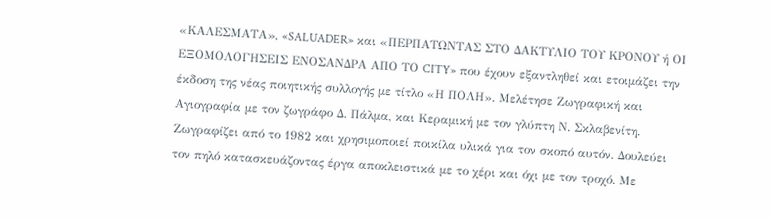«ΚΑΛΕΣΜΑΤΑ», «SALUADER» και «ΠΕΡΠΑΤΩΝΤΑΣ ΣΤΟ ΔΑΚΤΥΛΙΟ ΤΟΥ ΚΡΟΝΟΥ ή ΟΙ ΕΞΟΜΟΛΟΓΗΣΕΙΣ ΕΝΟΣΑΝΔΡΑ ΑΠΟ ΤΟ CITY» που έχουν εξαντληθεί και ετοιμάζει την έκδοση της νέας ποιητικής συλλογής με τίτλο «Η ΠΟΛΗ». Μελέτησε Ζωγραφική και Αγιογραφία με τον ζωγράφο Δ. Πάλμα, και Κεραμική με τον γλύπτη Ν. Σκλαβενίτη. Ζωγραφίζει από το 1982 και χρησιμοποιεί ποικίλα υλικά για τον σκοπό αυτόν. Δουλεύει τον πηλό κατασκευάζοντας έργα αποκλειστικά με το χέρι και όχι με τον τροχό. Με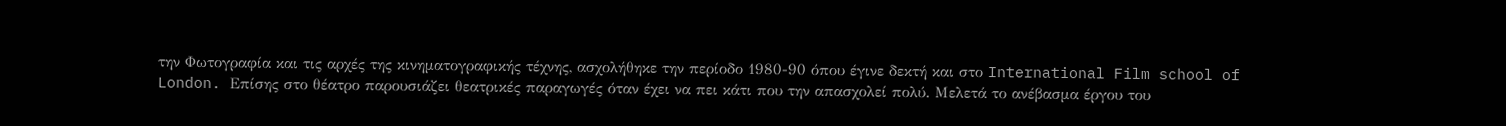την Φωτογραφία και τις αρχές της κινηματογραφικής τέχνης, ασχολήθηκε την περίοδο 1980-90 όπου έγινε δεκτή και στο International Film school of London. Επίσης στο θέατρο παρουσιάζει θεατρικές παραγωγές όταν έχει να πει κάτι που την απασχολεί πολύ. Μελετά το ανέβασμα έργου του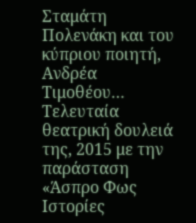Σταμάτη Πολενάκη και του κύπριου ποιητή, Ανδρέα Τιμοθέου… Τελευταία θεατρική δουλειά της, 2015 με την παράσταση «Άσπρο Φως Ιστορίες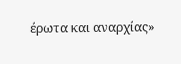έρωτα και αναρχίας»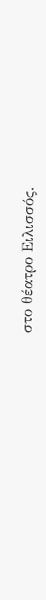στο θέατρο Ειλισσός.